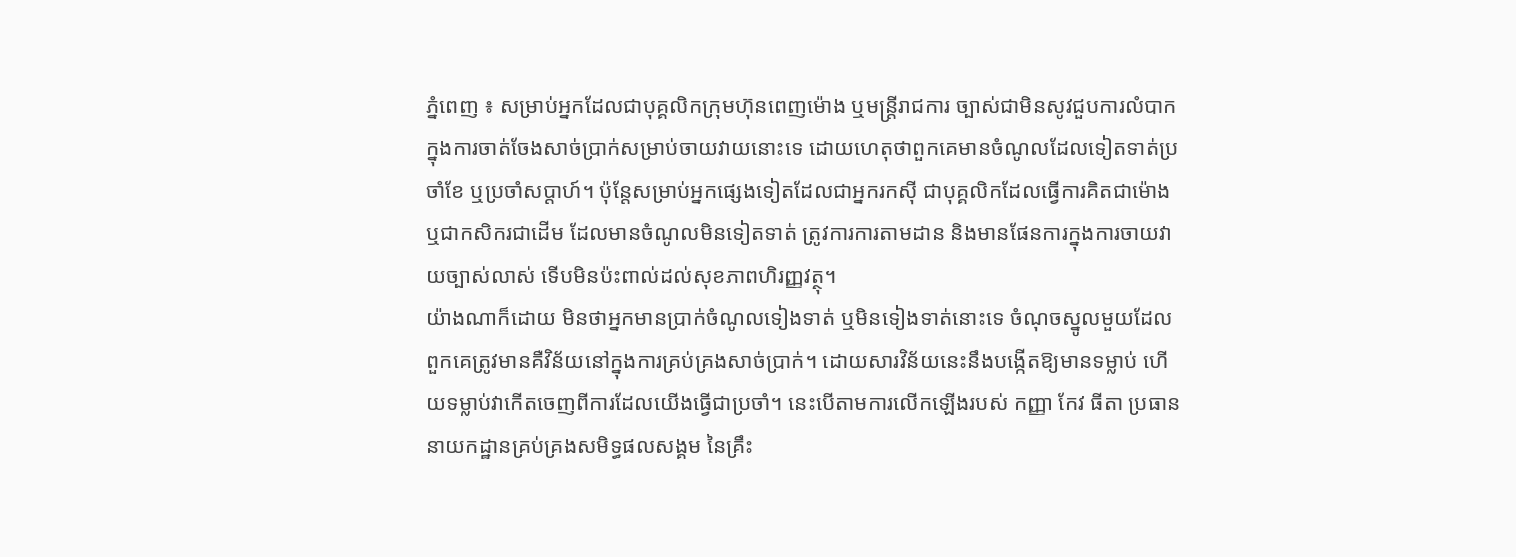ភ្នំពេញ ៖ សម្រាប់អ្នកដែលជាបុគ្គលិកក្រុមហ៊ុនពេញម៉ោង ឬមន្ត្រីរាជការ ច្បាស់ជាមិនសូវជួបការលំបាកក្នុងការចាត់ចែងសាច់ប្រាក់សម្រាប់ចាយវាយនោះទេ ដោយហេតុថាពួកគេមានចំណូលដែលទៀតទាត់ប្រចាំខែ ឬប្រចាំសប្ដាហ៍។ ប៉ុន្តែសម្រាប់អ្នកផ្សេងទៀតដែលជាអ្នករកស៊ី ជាបុគ្គលិកដែលធ្វើការគិតជាម៉ោង ឬជាកសិករជាដើម ដែលមានចំណូលមិនទៀតទាត់ ត្រូវការការតាមដាន និងមានផែនការក្នុងការចាយវាយច្បាស់លាស់ ទើបមិនប៉ះពាល់ដល់សុខភាពហិរញ្ញវត្ថុ។
យ៉ាងណាក៏ដោយ មិនថាអ្នកមានប្រាក់ចំណូលទៀងទាត់ ឬមិនទៀងទាត់នោះទេ ចំណុចស្នូលមួយដែលពួកគេត្រូវមានគឺវិន័យនៅក្នុងការគ្រប់គ្រងសាច់ប្រាក់។ ដោយសារវិន័យនេះនឹងបង្កើតឱ្យមានទម្លាប់ ហើយទម្លាប់វាកើតចេញពីការដែលយើងធ្វើជាប្រចាំ។ នេះបើតាមការលើកឡើងរបស់ កញ្ញា កែវ ធីតា ប្រធាននាយកដ្ឋានគ្រប់គ្រងសមិទ្ធផលសង្គម នៃគ្រឹះ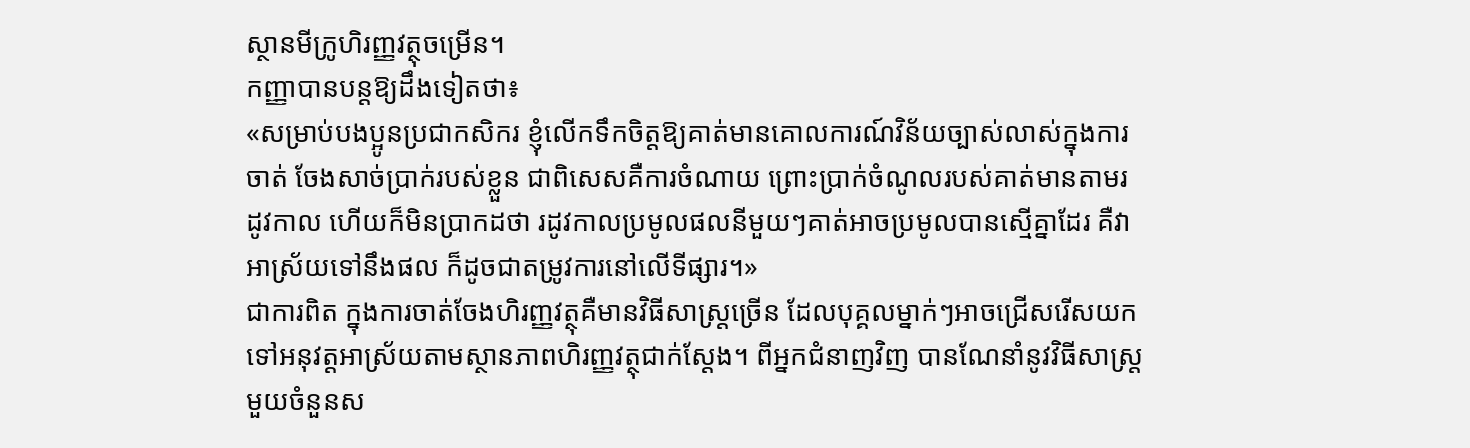ស្ថានមីក្រូហិរញ្ញវត្ថុចម្រើន។
កញ្ញាបានបន្តឱ្យដឹងទៀតថា៖
«សម្រាប់បងប្អូនប្រជាកសិករ ខ្ញុំលើកទឹកចិត្តឱ្យគាត់មានគោលការណ៍វិន័យច្បាស់លាស់ក្នុងការចាត់ ចែងសាច់ប្រាក់របស់ខ្លួន ជាពិសេសគឺការចំណាយ ព្រោះប្រាក់ចំណូលរបស់គាត់មានតាមរដូវកាល ហើយក៏មិនប្រាកដថា រដូវកាលប្រមូលផលនីមួយៗគាត់អាចប្រមូលបានស្មើគ្នាដែរ គឺវាអាស្រ័យទៅនឹងផល ក៏ដូចជាតម្រូវការនៅលើទីផ្សារ។»
ជាការពិត ក្នុងការចាត់ចែងហិរញ្ញវត្ថុគឺមានវិធីសាស្ត្រច្រើន ដែលបុគ្គលម្នាក់ៗអាចជ្រើសរើសយក ទៅអនុវត្តអាស្រ័យតាមស្ថានភាពហិរញ្ញវត្ថុជាក់ស្ដែង។ ពីអ្នកជំនាញវិញ បានណែនាំនូវវិធីសាស្ត្រ មួយចំនួនស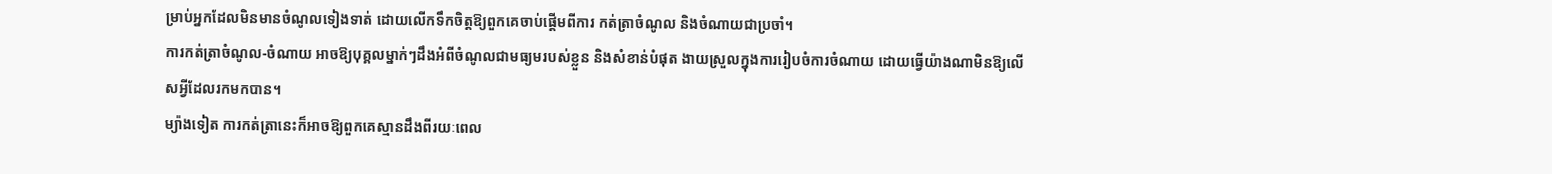ម្រាប់អ្នកដែលមិនមានចំណូលទៀងទាត់ ដោយលើកទឹកចិត្តឱ្យពួកគេចាប់ផ្ដើមពីការ កត់ត្រាចំណូល និងចំណាយជាប្រចាំ។
ការកត់ត្រាចំណូល-ចំណាយ អាចឱ្យបុគ្គលម្នាក់ៗដឹងអំពីចំណូលជាមធ្យមរបស់ខ្លួន និងសំខាន់បំផុត ងាយស្រួលក្នុងការរៀបចំការចំណាយ ដោយធ្វើយ៉ាងណាមិនឱ្យលើសអ្វីដែលរកមកបាន។
ម្យ៉ាងទៀត ការកត់ត្រានេះក៏អាចឱ្យពួកគេស្មានដឹងពីរយៈពេល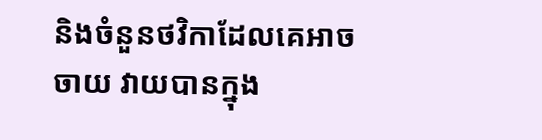និងចំនួនថវិកាដែលគេអាចចាយ វាយបានក្នុង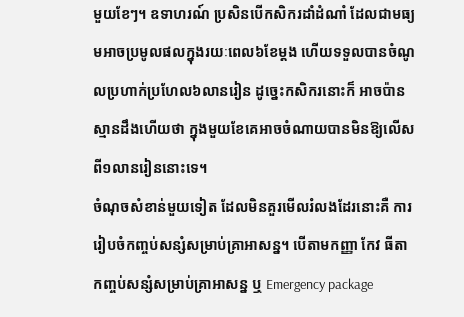មួយខែៗ។ ឧទាហរណ៍ ប្រសិនបើកសិករដាំដំណាំ ដែលជាមធ្យមអាចប្រមូលផលក្នុងរយៈពេល៦ខែម្ដង ហើយទទួលបានចំណូលប្រហាក់ប្រហែល៦លានរៀន ដូច្នេះកសិករនោះក៏ អាចប៉ានស្មានដឹងហើយថា ក្នុងមួយខែគេអាចចំណាយបានមិនឱ្យលើសពី១លានរៀននោះទេ។
ចំណុចសំខាន់មួយទៀត ដែលមិនគួរមើលរំលងដែរនោះគឺ ការរៀបចំកញ្ចប់សន្សំសម្រាប់គ្រាអាសន្ន។ បើតាមកញ្ញា កែវ ធីតា កញ្ចប់សន្សំសម្រាប់គ្រាអាសន្ន ឬ Emergency package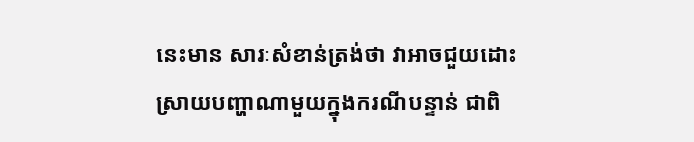នេះមាន សារៈសំខាន់ត្រង់ថា វាអាចជួយដោះស្រាយបញ្ហាណាមួយក្នុងករណីបន្ទាន់ ជាពិ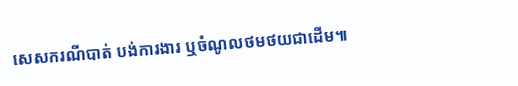សេសករណីបាត់ បង់ការងារ ឬចំណូលថមថយជាដើម៕